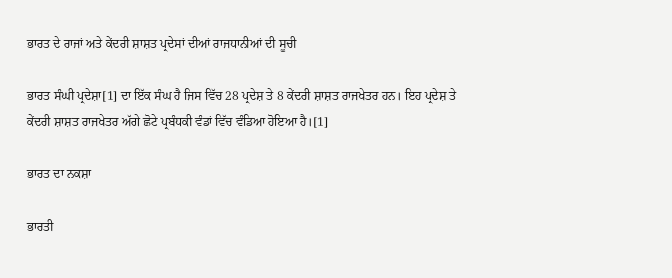ਭਾਰਤ ਦੇ ਰਾਜਾਂ ਅਤੇ ਕੇਂਦਰੀ ਸ਼ਾਸ਼ਤ ਪ੍ਰਦੇਸਾਂ ਦੀਆਂ ਰਾਜਧਾਨੀਆਂ ਦੀ ਸੂਚੀ

ਭਾਰਤ ਸੰਘੀ ਪ੍ਰਦੇਸ਼ਾ[1] ਦਾ ਇੱਕ ਸੰਘ ਹੈ ਜਿਸ ਵਿੱਚ 28 ਪ੍ਰਦੇਸ਼ ਤੇ 8 ਕੇਂਦਰੀ ਸ਼ਾਸ਼ਤ ਰਾਜਖੇਤਰ ਹਨ। ਇਹ ਪ੍ਰਦੇਸ਼ ਤੇ ਕੇਂਦਰੀ ਸ਼ਾਸ਼ਤ ਰਾਜਖੇਤਰ ਅੱਗੇ ਛੋਟੇ ਪ੍ਰਬੰਧਕੀ ਵੰਡਾਂ ਵਿੱਚ ਵੰਡਿਆ ਹੋਇਆ ਹੈ।[1]

ਭਾਰਤ ਦਾ ਨਕਸ਼ਾ

ਭਾਰਤੀ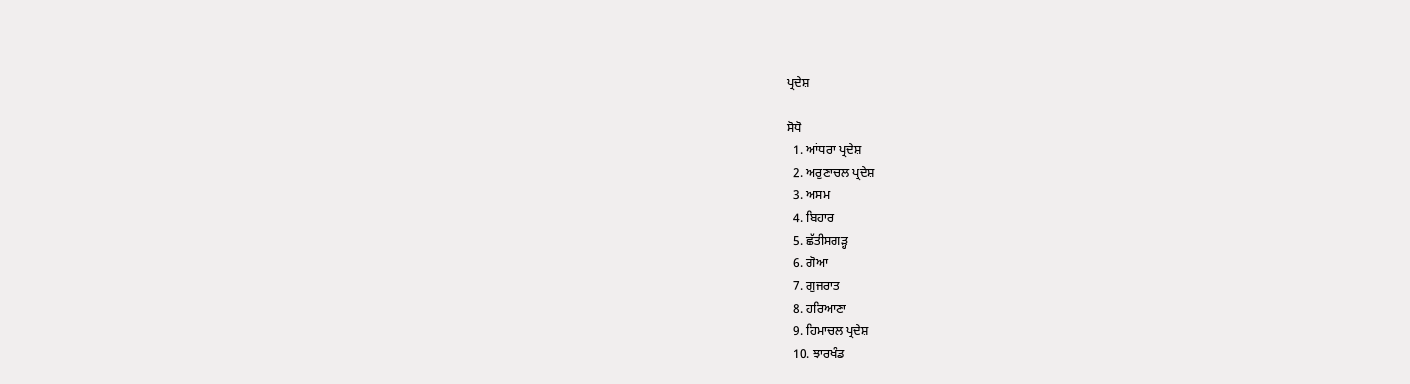ਪ੍ਰਦੇਸ਼

ਸੋਧੋ
  1. ਆਂਧਰਾ ਪ੍ਰਦੇਸ਼
  2. ਅਰੁਣਾਚਲ ਪ੍ਰਦੇਸ਼
  3. ਅਸਮ
  4. ਬਿਹਾਰ
  5. ਛੱਤੀਸਗੜ੍ਹ
  6. ਗੋਆ
  7. ਗੁਜਰਾਤ
  8. ਹਰਿਆਣਾ
  9. ਹਿਮਾਚਲ ਪ੍ਰਦੇਸ਼
  10. ਝਾਰਖੰਡ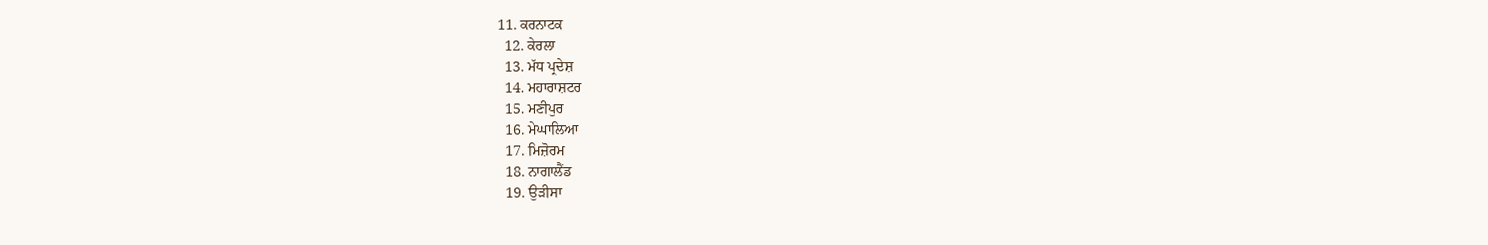11. ਕਰਨਾਟਕ
  12. ਕੇਰਲਾ
  13. ਮੱਧ ਪ੍ਰਦੇਸ਼
  14. ਮਹਾਰਾਸ਼ਟਰ
  15. ਮਣੀਪੁਰ
  16. ਮੇਘਾਲਿਆ
  17. ਮਿਜ਼ੋਰਮ
  18. ਨਾਗਾਲੈਂਡ
  19. ਉੜੀਸਾ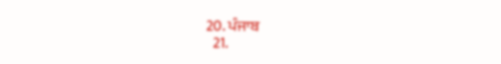20. ਪੰਜਾਬ
  21.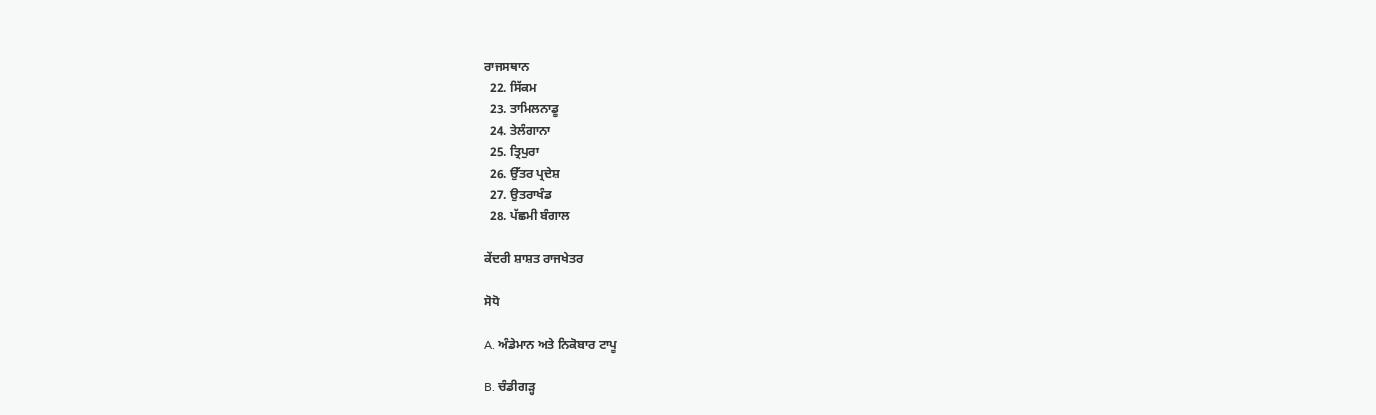ਰਾਜਸਥਾਨ
  22. ਸਿੱਕਮ
  23. ਤਾਮਿਲਨਾਡੂ
  24. ਤੇਲੰਗਾਨਾ
  25. ਤ੍ਰਿਪੁਰਾ
  26. ਉੱਤਰ ਪ੍ਰਦੇਸ਼
  27. ਉਤਰਾਖੰਡ
  28. ਪੱਛਮੀ ਬੰਗਾਲ

ਕੇਂਦਰੀ ਸ਼ਾਸ਼ਤ ਰਾਜਖੇਤਰ

ਸੋਧੋ

A. ਅੰਡੇਮਾਨ ਅਤੇ ਨਿਕੋਬਾਰ ਟਾਪੂ

B. ਚੰਡੀਗੜ੍ਹ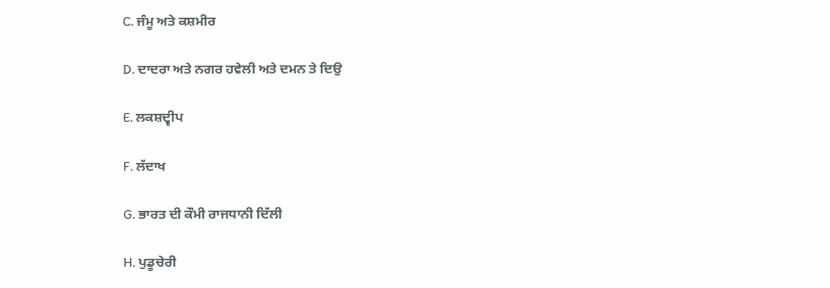C. ਜੰਮੂ ਅਤੇ ਕਸ਼ਮੀਰ

D. ਦਾਦਰਾ ਅਤੇ ਨਗਰ ਹਵੇਲੀ ਅਤੇ ਦਮਨ ਤੇ ਦਿਉ

E. ਲਕਸ਼ਦ੍ਵੀਪ

F. ਲੱਦਾਖ

G. ਭਾਰਤ ਦੀ ਕੌਮੀ ਰਾਜਧਾਨੀ ਦਿੱਲੀ

H. ਪੁਡੂਚੇਰੀ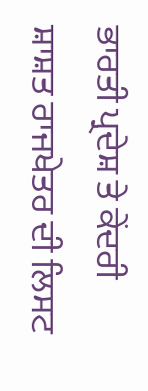ਭਾਰਤੀ ਪ੍ਰਦੇਸ਼ ਤੇ ਕੇਂਦਰੀ ਸ਼ਾਸ਼ਤ ਰਾਜਖੇਤਰ ਦੀ ਲਿਸਟ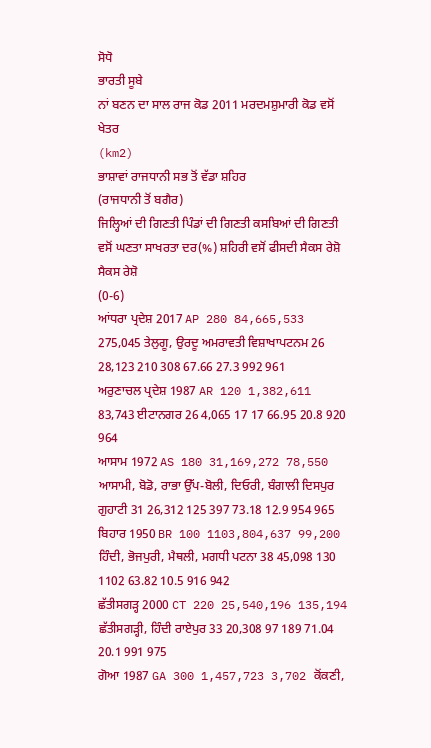ਸੋਧੋ
ਭਾਰਤੀ ਸੂਬੇ
ਨਾਂ ਬਣਨ ਦਾ ਸਾਲ ਰਾਜ ਕੋਡ 2011 ਮਰਦਮਸ਼ੁਮਾਰੀ ਕੋਡ ਵਸੋਂ ਖੇਤਰ
(km2)
ਭਾਸ਼ਾਵਾਂ ਰਾਜਧਾਨੀ ਸਭ ਤੋਂ ਵੱਡਾ ਸ਼ਹਿਰ
(ਰਾਜਧਾਨੀ ਤੋਂ ਬਗੈਰ)
ਜਿਲ੍ਹਿਆਂ ਦੀ ਗਿਣਤੀ ਪਿੰਡਾਂ ਦੀ ਗਿਣਤੀ ਕਸਬਿਆਂ ਦੀ ਗਿਣਤੀ ਵਸੋਂ ਘਣਤਾ ਸਾਖਰਤਾ ਦਰ(%) ਸ਼ਹਿਰੀ ਵਸੋਂ ਫੀਸਦੀ ਸੈਕਸ ਰੇਸ਼ੋ ਸੈਕਸ ਰੇਸ਼ੋ
(0-6)
ਆਂਧਰਾ ਪ੍ਰਦੇਸ਼ 2017 AP 280 84,665,533 275,045 ਤੇਲੁਗੂ, ਉਰਦੂ ਅਮਰਾਵਤੀ ਵਿਸ਼ਾਖਾਪਟਨਮ 26 28,123 210 308 67.66 27.3 992 961
ਅਰੁਣਾਚਲ ਪ੍ਰਦੇਸ਼ 1987 AR 120 1,382,611 83,743 ਈਟਾਨਗਰ 26 4,065 17 17 66.95 20.8 920 964
ਆਸਾਮ 1972 AS 180 31,169,272 78,550 ਆਸਾਮੀ, ਬੋਡੋ, ਰਾਭਾ ਉੱਪ-ਬੋਲੀ, ਦਿਓਰੀ, ਬੰਗਾਲੀ ਦਿਸਪੁਰ ਗੁਹਾਟੀ 31 26,312 125 397 73.18 12.9 954 965
ਬਿਹਾਰ 1950 BR 100 1103,804,637 99,200 ਹਿੰਦੀ, ਭੋਜਪੁਰੀ, ਮੈਥਲੀ, ਮਗਧੀ ਪਟਨਾ 38 45,098 130 1102 63.82 10.5 916 942
ਛੱਤੀਸਗੜ੍ਹ 2000 CT 220 25,540,196 135,194 ਛੱਤੀਸਗੜ੍ਹੀ, ਹਿੰਦੀ ਰਾਏਪੁਰ 33 20,308 97 189 71.04 20.1 991 975
ਗੋਆ 1987 GA 300 1,457,723 3,702 ਕੋਂਕਣੀ,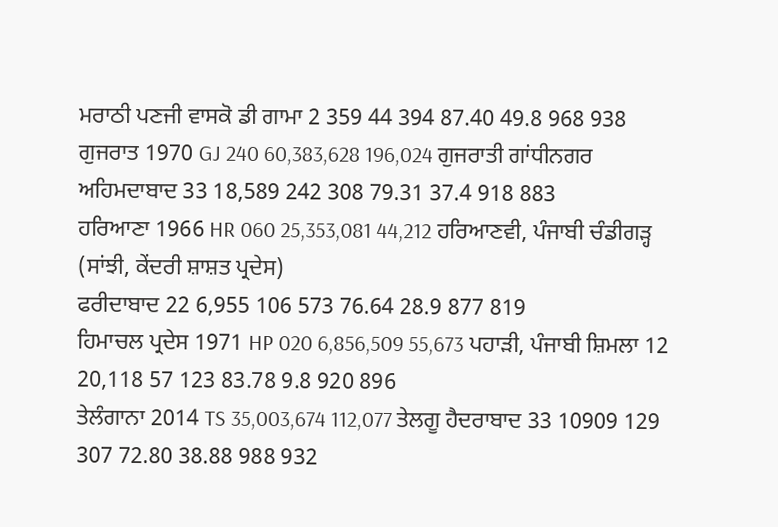ਮਰਾਠੀ ਪਣਜੀ ਵਾਸਕੋ ਡੀ ਗਾਮਾ 2 359 44 394 87.40 49.8 968 938
ਗੁਜਰਾਤ 1970 GJ 240 60,383,628 196,024 ਗੁਜਰਾਤੀ ਗਾਂਧੀਨਗਰ ਅਹਿਮਦਾਬਾਦ 33 18,589 242 308 79.31 37.4 918 883
ਹਰਿਆਣਾ 1966 HR 060 25,353,081 44,212 ਹਰਿਆਣਵੀ, ਪੰਜਾਬੀ ਚੰਡੀਗੜ੍ਹ
(ਸਾਂਝੀ, ਕੇਂਦਰੀ ਸ਼ਾਸ਼ਤ ਪ੍ਰਦੇਸ)
ਫਰੀਦਾਬਾਦ 22 6,955 106 573 76.64 28.9 877 819
ਹਿਮਾਚਲ ਪ੍ਰਦੇਸ 1971 HP 020 6,856,509 55,673 ਪਹਾੜੀ, ਪੰਜਾਬੀ ਸ਼ਿਮਲਾ 12 20,118 57 123 83.78 9.8 920 896
ਤੇਲੰਗਾਨਾ 2014 TS 35,003,674 112,077 ਤੇਲਗੂ ਹੈਦਰਾਬਾਦ 33 10909 129 307 72.80 38.88 988 932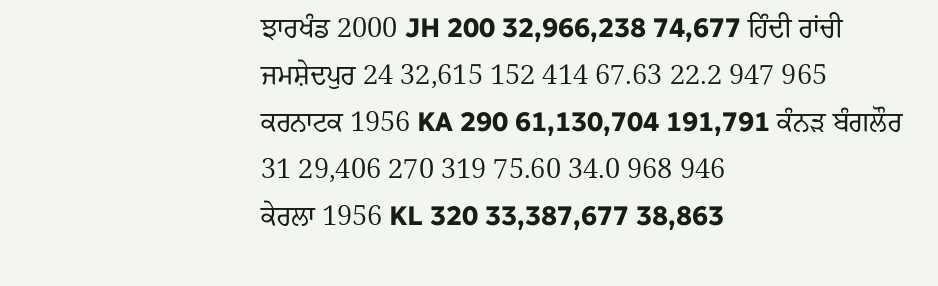ਝਾਰਖੰਡ 2000 JH 200 32,966,238 74,677 ਹਿੰਦੀ ਰਾਂਚੀ ਜਮਸ਼ੇਦਪੁਰ 24 32,615 152 414 67.63 22.2 947 965
ਕਰਨਾਟਕ 1956 KA 290 61,130,704 191,791 ਕੰਨੜ ਬੰਗਲੌਰ 31 29,406 270 319 75.60 34.0 968 946
ਕੇਰਲਾ 1956 KL 320 33,387,677 38,863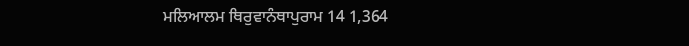ਮਲਿਆਲਮ ਥਿਰੁਵਾਨੰਥਾਪੁਰਾਮ 14 1,364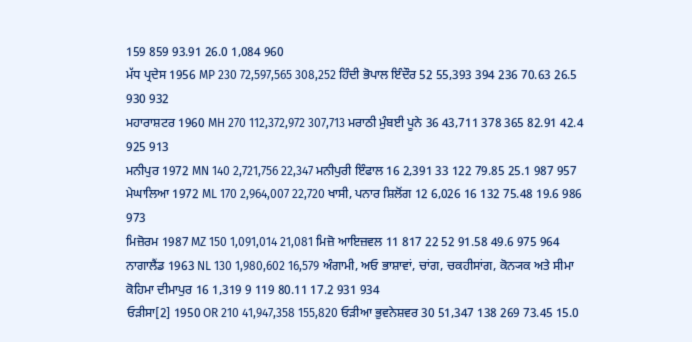159 859 93.91 26.0 1,084 960
ਮੱਧ ਪ੍ਰਦੇਸ 1956 MP 230 72,597,565 308,252 ਹਿੰਦੀ ਭੋਪਾਲ ਇੰਦੌਰ 52 55,393 394 236 70.63 26.5 930 932
ਮਹਾਰਾਸ਼ਟਰ 1960 MH 270 112,372,972 307,713 ਮਰਾਠੀ ਮੁੰਬਈ ਪੂਨੇ 36 43,711 378 365 82.91 42.4 925 913
ਮਨੀਪੁਰ 1972 MN 140 2,721,756 22,347 ਮਨੀਪੁਰੀ ਇੰਫਾਲ 16 2,391 33 122 79.85 25.1 987 957
ਮੇਘਾਲਿਆ 1972 ML 170 2,964,007 22,720 ਖਾਸੀ, ਪਨਾਰ ਸ਼ਿਲੋਂਗ 12 6,026 16 132 75.48 19.6 986 973
ਮਿਜ਼ੋਰਮ 1987 MZ 150 1,091,014 21,081 ਮਿਜ਼ੋ ਆਇਜ਼ਵਲ 11 817 22 52 91.58 49.6 975 964
ਨਾਗਾਲੈਂਡ 1963 NL 130 1,980,602 16,579 ਅੰਗਾਮੀ, ਅਓ ਭਾਸ਼ਾਵਾਂ, ਚਾਂਗ, ਚਕਹੀਸਾਂਗ, ਕੋਨ੍ਯਕ ਅਤੇ ਸੀਮਾ ਕੋਹਿਮਾ ਦੀਮਾਪੁਰ 16 1,319 9 119 80.11 17.2 931 934
ਓੜੀਸਾ[2] 1950 OR 210 41,947,358 155,820 ਓੜੀਆ ਭੁਵਨੇਸ਼ਵਰ 30 51,347 138 269 73.45 15.0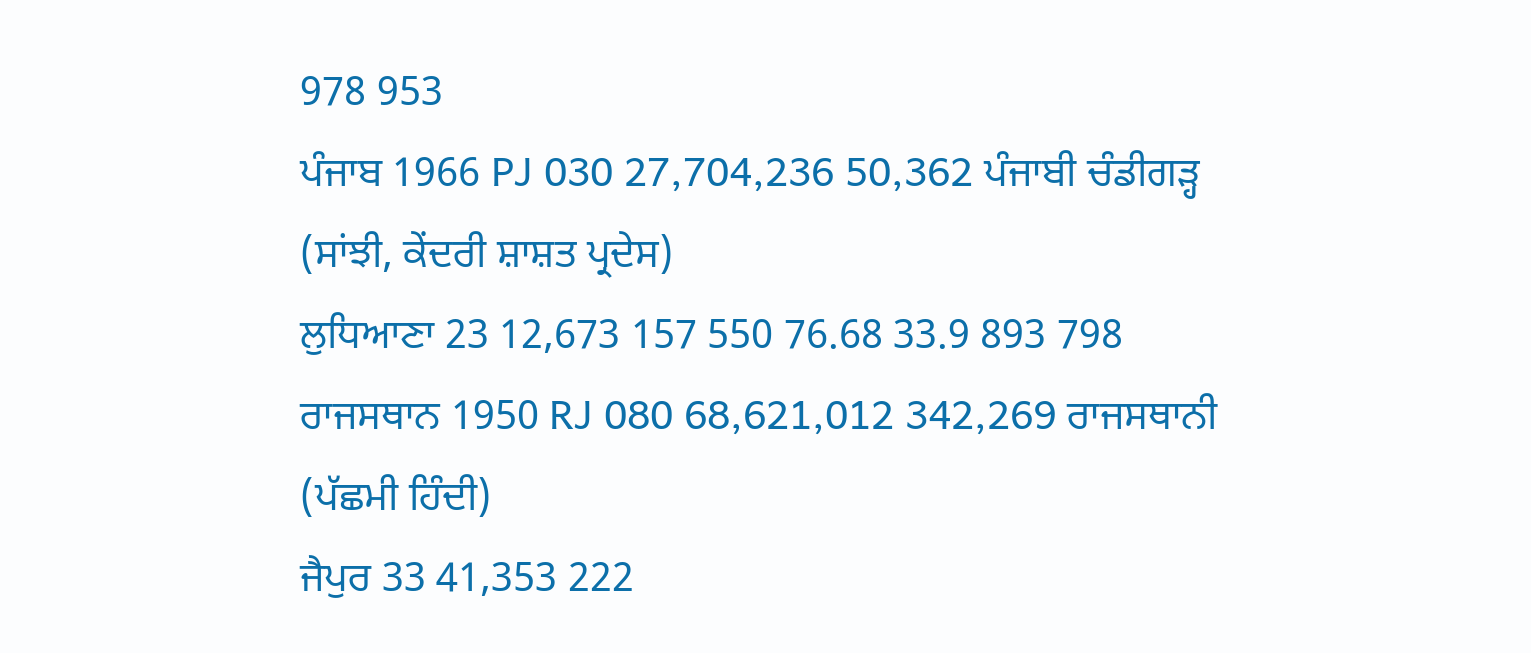978 953
ਪੰਜਾਬ 1966 PJ 030 27,704,236 50,362 ਪੰਜਾਬੀ ਚੰਡੀਗੜ੍ਹ
(ਸਾਂਝੀ, ਕੇਂਦਰੀ ਸ਼ਾਸ਼ਤ ਪ੍ਰਦੇਸ)
ਲੁਧਿਆਣਾ 23 12,673 157 550 76.68 33.9 893 798
ਰਾਜਸਥਾਨ 1950 RJ 080 68,621,012 342,269 ਰਾਜਸਥਾਨੀ
(ਪੱਛਮੀ ਹਿੰਦੀ)
ਜੈਪੁਰ 33 41,353 222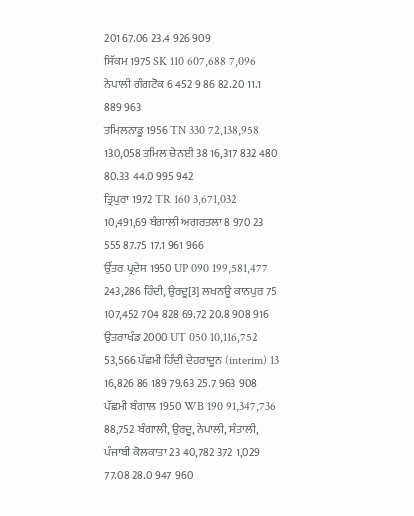201 67.06 23.4 926 909
ਸਿੱਕਮ 1975 SK 110 607,688 7,096 ਨੇਪਾਲੀ ਗੰਗਟੋਕ 6 452 9 86 82.20 11.1 889 963
ਤਮਿਲਨਾਡੂ 1956 TN 330 72,138,958 130,058 ਤਮਿਲ ਚੇਨਈ 38 16,317 832 480 80.33 44.0 995 942
ਤ੍ਰਿਪੁਰਾ 1972 TR 160 3,671,032 10,491,69 ਬੰਗਾਲੀ ਅਗਰਤਲਾ 8 970 23 555 87.75 17.1 961 966
ਉੱਤਰ ਪ੍ਰਦੇਸ 1950 UP 090 199,581,477 243,286 ਹਿੰਦੀ, ਉਰਦੂ[3] ਲਖਨਊ ਕਾਨਪੁਰ 75 107,452 704 828 69.72 20.8 908 916
ਉਤਰਾਖੰਡ 2000 UT 050 10,116,752 53,566 ਪੱਛਮੀ ਹਿੰਦੀ ਦੇਹਰਾਦੂਨ (interim) 13 16,826 86 189 79.63 25.7 963 908
ਪੱਛਮੀ ਬੰਗਾਲ 1950 WB 190 91,347,736 88,752 ਬੰਗਾਲੀ, ਉਰਦੂ, ਨੇਪਾਲੀ, ਸੰਤਾਲੀ, ਪੰਜਾਬੀ ਕੋਲਕਾਤਾ 23 40,782 372 1,029 77.08 28.0 947 960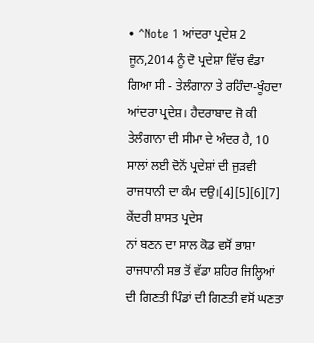• ^Note 1 ਆਂਦਰਾ ਪ੍ਰਦੇਸ਼ 2 ਜੂਨ,2014 ਨੂੰ ਦੋ ਪ੍ਰਦੇਸ਼ਾ ਵਿੱਚ ਵੰਡਾ ਗਿਆ ਸੀ - ਤੇਲੰਗਾਨਾ ਤੇ ਰਹਿੰਦਾ-ਖੂੰਹਦਾ ਆਂਦਰਾ ਪ੍ਰਦੇਸ਼। ਹੈਦਰਾਬਾਦ ਜੋ ਕੀ ਤੇਲੰਗਾਨਾ ਦੀ ਸੀਮਾ ਦੇ ਅੰਦਰ ਹੈ, 10 ਸਾਲਾਂ ਲਈ ਦੋਨੋਂ ਪ੍ਰਦੇਸ਼ਾਂ ਦੀ ਜੁੜਵੀ ਰਾਜਧਾਨੀ ਦਾ ਕੰਮ ਦਉ।[4][5][6][7]
ਕੇਂਦਰੀ ਸ਼ਾਸਤ ਪ੍ਰਦੇਸ
ਨਾਂ ਬਣਨ ਦਾ ਸਾਲ ਕੋਡ ਵਸੋਂ ਭਾਸ਼ਾ ਰਾਜਧਾਨੀ ਸਭ ਤੋਂ ਵੱਡਾ ਸ਼ਹਿਰ ਜਿਲ੍ਹਿਆਂ ਦੀ ਗਿਣਤੀ ਪਿੰਡਾਂ ਦੀ ਗਿਣਤੀ ਵਸੋਂ ਘਣਤਾ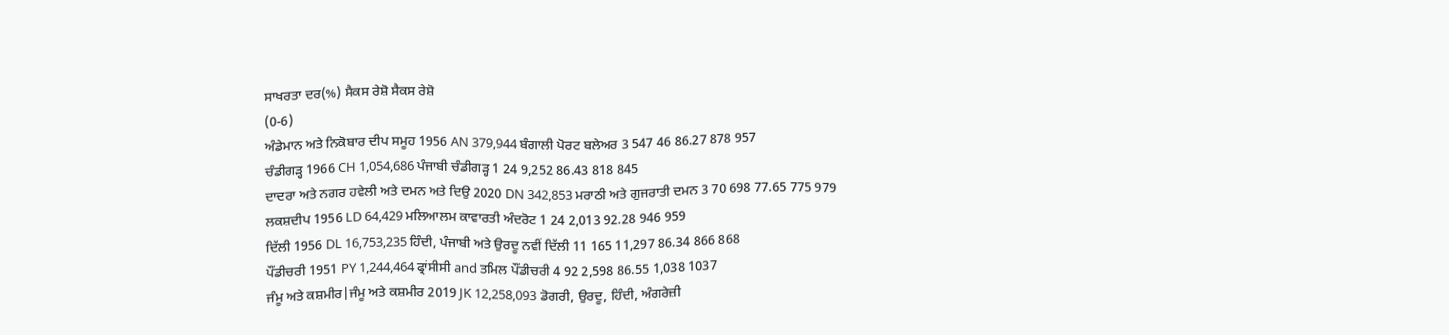ਸਾਖਰਤਾ ਦਰ(%) ਸੈਕਸ ਰੇਸ਼ੋ ਸੈਕਸ ਰੇਸ਼ੋ
(0-6)
ਅੰਡੇਮਾਨ ਅਤੇ ਨਿਕੋਬਾਰ ਦੀਪ ਸਮੂਹ 1956 AN 379,944 ਬੰਗਾਲੀ ਪੋਰਟ ਬਲੇਅਰ 3 547 46 86.27 878 957
ਚੰਡੀਗੜ੍ਹ 1966 CH 1,054,686 ਪੰਜਾਬੀ ਚੰਡੀਗੜ੍ਹ 1 24 9,252 86.43 818 845
ਦਾਦਰਾ ਅਤੇ ਨਗਰ ਹਵੇਲੀ ਅਤੇ ਦਮਨ ਅਤੇ ਦਿਉ 2020 DN 342,853 ਮਰਾਠੀ ਅਤੇ ਗੁਜਰਾਤੀ ਦਮਨ 3 70 698 77.65 775 979
ਲਕਸ਼ਦੀਪ 1956 LD 64,429 ਮਲਿਆਲਮ ਕਾਵਾਰਤੀ ਅੰਦਰੋਟ 1 24 2,013 92.28 946 959
ਦਿੱਲੀ 1956 DL 16,753,235 ਹਿੰਦੀ, ਪੰਜਾਬੀ ਅਤੇ ਉਰਦੂ ਨਵੀਂ ਦਿੱਲੀ 11 165 11,297 86.34 866 868
ਪੌਂਡੀਚਰੀ 1951 PY 1,244,464 ਫ੍ਰਾਂਸੀਸੀ and ਤਮਿਲ ਪੌਂਡੀਚਰੀ 4 92 2,598 86.55 1,038 1037
ਜੰਮੂ ਅਤੇ ਕਸ਼ਮੀਰ|ਜੰਮੂ ਅਤੇ ਕਸ਼ਮੀਰ 2019 JK 12,258,093 ਡੋਗਰੀ, ਉਰਦੂ, ਹਿੰਦੀ, ਅੰਗਰੇਜ਼ੀ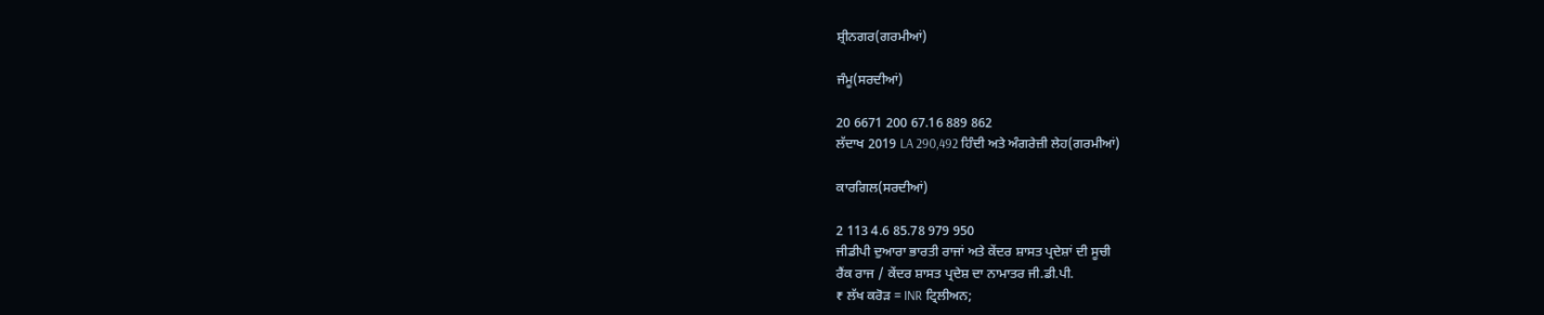ਸ਼੍ਰੀਨਗਰ(ਗਰਮੀਆਂ)

ਜੰਮੂ(ਸਰਦੀਆਂ)

20 6671 200 67.16 889 862
ਲੱਦਾਖ 2019 LA 290,492 ਹਿੰਦੀ ਅਤੇ ਅੰਗਰੇਜ਼ੀ ਲੇਹ(ਗਰਮੀਆਂ)

ਕਾਰਗਿਲ(ਸਰਦੀਆਂ)

2 113 4.6 85.78 979 950
ਜੀਡੀਪੀ ਦੁਆਰਾ ਭਾਰਤੀ ਰਾਜਾਂ ਅਤੇ ਕੇਂਦਰ ਸ਼ਾਸਤ ਪ੍ਰਦੇਸ਼ਾਂ ਦੀ ਸੂਚੀ
ਰੈਂਕ ਰਾਜ / ਕੇਂਦਰ ਸ਼ਾਸਤ ਪ੍ਰਦੇਸ਼ ਦਾ ਨਾਮਾਤਰ ਜੀ.ਡੀ.ਪੀ.
₹ ਲੱਖ ਕਰੋੜ = INR ਟ੍ਰਿਲੀਅਨ;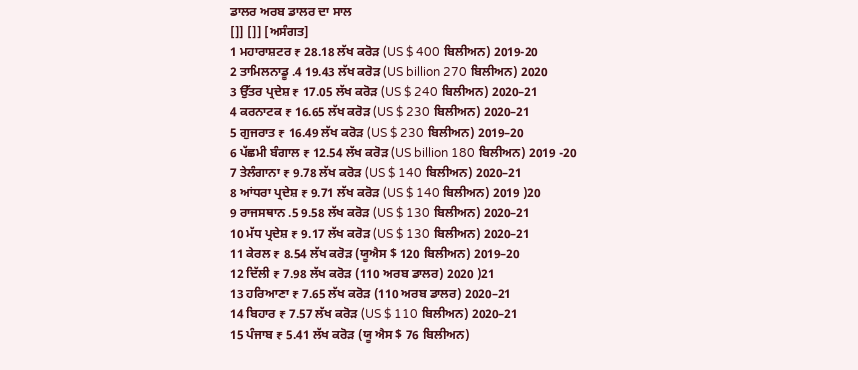ਡਾਲਰ ਅਰਬ ਡਾਲਰ ਦਾ ਸਾਲ
[]] []] [ਅਸੰਗਤ]
1 ਮਹਾਰਾਸ਼ਟਰ ₹ 28.18 ਲੱਖ ਕਰੋੜ (US $ 400 ਬਿਲੀਅਨ) 2019-20
2 ਤਾਮਿਲਨਾਡੂ .4 19.43 ਲੱਖ ਕਰੋੜ (US billion 270 ਬਿਲੀਅਨ) 2020
3 ਉੱਤਰ ਪ੍ਰਦੇਸ਼ ₹ 17.05 ਲੱਖ ਕਰੋੜ (US $ 240 ਬਿਲੀਅਨ) 2020–21
4 ਕਰਨਾਟਕ ₹ 16.65 ਲੱਖ ਕਰੋੜ (US $ 230 ਬਿਲੀਅਨ) 2020–21
5 ਗੁਜਰਾਤ ₹ 16.49 ਲੱਖ ਕਰੋੜ (US $ 230 ਬਿਲੀਅਨ) 2019–20
6 ਪੱਛਮੀ ਬੰਗਾਲ ₹ 12.54 ਲੱਖ ਕਰੋੜ (US billion 180 ਬਿਲੀਅਨ) 2019 -20
7 ਤੇਲੰਗਾਨਾ ₹ 9.78 ਲੱਖ ਕਰੋੜ (US $ 140 ਬਿਲੀਅਨ) 2020–21
8 ਆਂਧਰਾ ਪ੍ਰਦੇਸ਼ ₹ 9.71 ਲੱਖ ਕਰੋੜ (US $ 140 ਬਿਲੀਅਨ) 2019 )20
9 ਰਾਜਸਥਾਨ .5 9.58 ਲੱਖ ਕਰੋੜ (US $ 130 ਬਿਲੀਅਨ) 2020–21
10 ਮੱਧ ਪ੍ਰਦੇਸ਼ ₹ 9.17 ਲੱਖ ਕਰੋੜ (US $ 130 ਬਿਲੀਅਨ) 2020–21
11 ਕੇਰਲ ₹ 8.54 ਲੱਖ ਕਰੋੜ (ਯੂਐਸ $ 120 ਬਿਲੀਅਨ) 2019–20
12 ਦਿੱਲੀ ₹ 7.98 ਲੱਖ ਕਰੋੜ (110 ਅਰਬ ਡਾਲਰ) 2020 )21
13 ਹਰਿਆਣਾ ₹ 7.65 ਲੱਖ ਕਰੋੜ (110 ਅਰਬ ਡਾਲਰ) 2020–21
14 ਬਿਹਾਰ ₹ 7.57 ਲੱਖ ਕਰੋੜ (US $ 110 ਬਿਲੀਅਨ) 2020–21
15 ਪੰਜਾਬ ₹ 5.41 ਲੱਖ ਕਰੋੜ (ਯੂ ਐਸ $ 76 ਬਿਲੀਅਨ)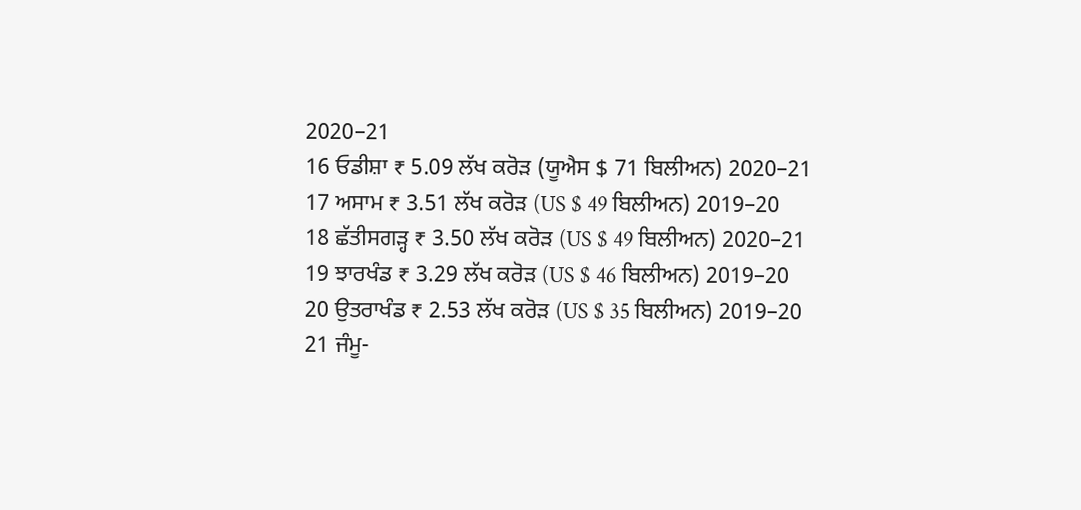2020–21
16 ਓਡੀਸ਼ਾ ₹ 5.09 ਲੱਖ ਕਰੋੜ (ਯੂਐਸ $ 71 ਬਿਲੀਅਨ) 2020–21
17 ਅਸਾਮ ₹ 3.51 ਲੱਖ ਕਰੋੜ (US $ 49 ਬਿਲੀਅਨ) 2019–20
18 ਛੱਤੀਸਗੜ੍ਹ ₹ 3.50 ਲੱਖ ਕਰੋੜ (US $ 49 ਬਿਲੀਅਨ) 2020–21
19 ਝਾਰਖੰਡ ₹ 3.29 ਲੱਖ ਕਰੋੜ (US $ 46 ਬਿਲੀਅਨ) 2019–20
20 ਉਤਰਾਖੰਡ ₹ 2.53 ਲੱਖ ਕਰੋੜ (US $ 35 ਬਿਲੀਅਨ) 2019–20
21 ਜੰਮੂ-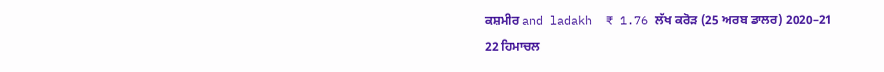ਕਸ਼ਮੀਰ and ladakh  ₹ 1.76 ਲੱਖ ਕਰੋੜ (25 ਅਰਬ ਡਾਲਰ) 2020–21
22 ਹਿਮਾਚਲ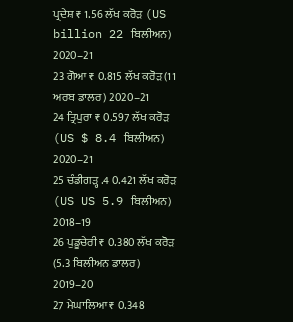ਪ੍ਰਦੇਸ਼ ₹ 1.56 ਲੱਖ ਕਰੋੜ (US billion 22 ਬਿਲੀਅਨ) 2020–21
23 ਗੋਆ ₹ 0.815 ਲੱਖ ਕਰੋੜ (11 ਅਰਬ ਡਾਲਰ) 2020–21
24 ਤ੍ਰਿਪੁਰਾ ₹ 0.597 ਲੱਖ ਕਰੋੜ (US $ 8.4 ਬਿਲੀਅਨ) 2020–21
25 ਚੰਡੀਗੜ੍ਹ .4 0.421 ਲੱਖ ਕਰੋੜ (US US 5.9 ਬਿਲੀਅਨ) 2018–19
26 ਪੁਡੂਚੇਰੀ ₹ 0.380 ਲੱਖ ਕਰੋੜ (5.3 ਬਿਲੀਅਨ ਡਾਲਰ) 2019–20
27 ਮੇਘਾਲਿਆ ₹ 0.348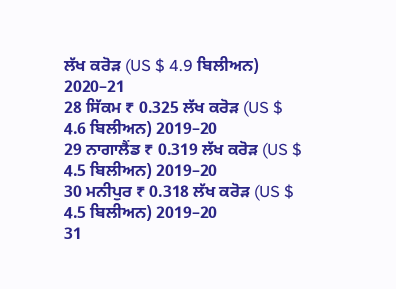ਲੱਖ ਕਰੋੜ (US $ 4.9 ਬਿਲੀਅਨ) 2020–21
28 ਸਿੱਕਮ ₹ 0.325 ਲੱਖ ਕਰੋੜ (US $ 4.6 ਬਿਲੀਅਨ) 2019–20
29 ਨਾਗਾਲੈਂਡ ₹ 0.319 ਲੱਖ ਕਰੋੜ (US $ 4.5 ਬਿਲੀਅਨ) 2019–20
30 ਮਨੀਪੁਰ ₹ 0.318 ਲੱਖ ਕਰੋੜ (US $ 4.5 ਬਿਲੀਅਨ) 2019–20
31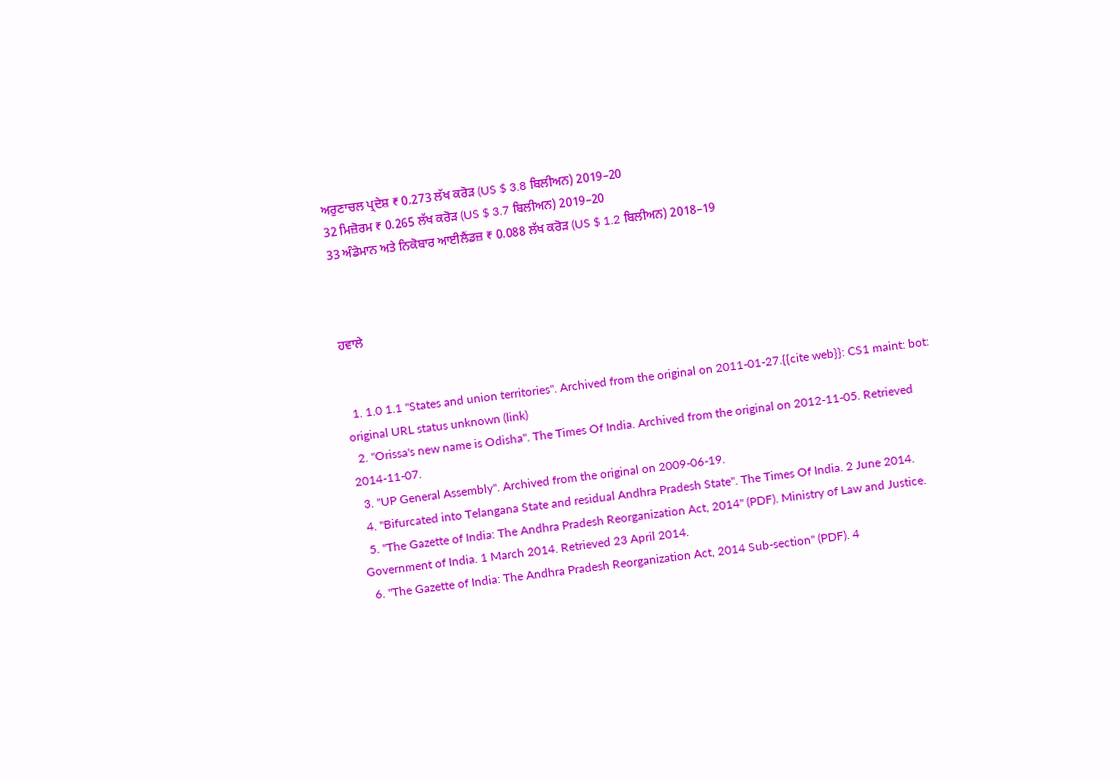ਅਰੁਣਾਚਲ ਪ੍ਰਦੇਸ਼ ₹ 0.273 ਲੱਖ ਕਰੋੜ (US $ 3.8 ਬਿਲੀਅਨ) 2019–20
32 ਮਿਜ਼ੋਰਮ ₹ 0.265 ਲੱਖ ਕਰੋੜ (US $ 3.7 ਬਿਲੀਅਨ) 2019–20
33 ਅੰਡੇਮਾਨ ਅਤੇ ਨਿਕੋਬਾਰ ਆਈਲੈਂਡਜ਼ ₹ 0.088 ਲੱਖ ਕਰੋੜ (US $ 1.2 ਬਿਲੀਅਨ) 2018–19



ਹਵਾਲੇ


  1. 1.0 1.1 "States and union territories". Archived from the original on 2011-01-27.{{cite web}}: CS1 maint: bot: original URL status unknown (link)
  2. "Orissa's new name is Odisha". The Times Of India. Archived from the original on 2012-11-05. Retrieved 2014-11-07.
  3. "UP General Assembly". Archived from the original on 2009-06-19.
  4. "Bifurcated into Telangana State and residual Andhra Pradesh State". The Times Of India. 2 June 2014.
  5. "The Gazette of India: The Andhra Pradesh Reorganization Act, 2014" (PDF). Ministry of Law and Justice. Government of India. 1 March 2014. Retrieved 23 April 2014.
  6. "The Gazette of India: The Andhra Pradesh Reorganization Act, 2014 Sub-section" (PDF). 4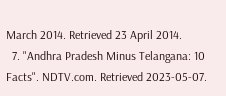March 2014. Retrieved 23 April 2014.
  7. "Andhra Pradesh Minus Telangana: 10 Facts". NDTV.com. Retrieved 2023-05-07.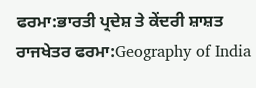ਫਰਮਾ:ਭਾਰਤੀ ਪ੍ਰਦੇਸ਼ ਤੇ ਕੇਂਦਰੀ ਸ਼ਾਸ਼ਤ ਰਾਜਖੇਤਰ ਫਰਮਾ:Geography of India